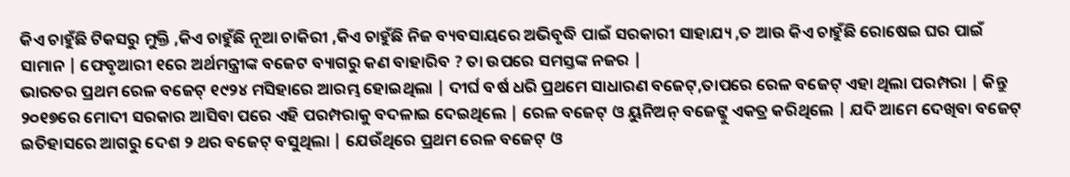କିଏ ଚାହୁଁଛି ଟିକସରୁ ମୁକ୍ତି ,କିଏ ଚାହୁଁଛି ନୂଆ ଚାକିରୀ ,କିଏ ଚାହୁଁଛି ନିଜ ବ୍ୟବସାୟରେ ଅଭିବୃଦ୍ଧି ପାଇଁ ସରକାରୀ ସାହାଯ୍ୟ ,ତ ଆଉ କିଏ ଚାହୁଁଛି ରୋଷେଇ ଘର ପାଇଁ ସାମାନ | ଫେବୃଆରୀ ୧ରେ ଅର୍ଥମନ୍ତ୍ରୀଙ୍କ ବଜେଟ ବ୍ୟାଗରୁ କଣ ବାହାରିବ ? ତା ଉପରେ ସମସ୍ତଙ୍କ ନଜର |
ଭାରତର ପ୍ରଥମ ରେଳ ବଜେଟ୍ ୧୯୨୪ ମସିହାରେ ଆରମ୍ଭ ହୋଇଥିଲା | ଦୀର୍ଘ ବର୍ଷ ଧରି ପ୍ରଥମେ ସାଧାରଣ ବଜେଟ୍,ତାପରେ ରେଳ ବଜେଟ୍ ଏହା ଥିଲା ପରମ୍ପରା | କିନ୍ତୁ ୨୦୧୭ରେ ମୋଦୀ ସରକାର ଆସିବା ପରେ ଏହି ପରମ୍ପରାକୁ ବଦଳାଇ ଦେଇଥିଲେ | ରେଳ ବଜେଟ୍ ଓ ୟୁନିଅନ୍ ବଜେଟ୍କୁ ଏକତ୍ର କରିଥିଲେ | ଯଦି ଆମେ ଦେଖିବା ବଜେଟ୍ ଇତିହାସରେ ଆଗରୁ ଦେଶ ୨ ଥର ବଜେଟ୍ ବସୁଥିଲା | ଯେଉଁଥିରେ ପ୍ରଥମ ରେଳ ବଜେଟ୍ ଓ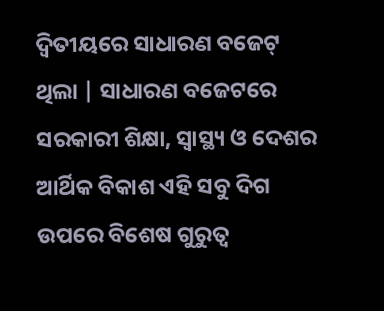ଦ୍ବିତୀୟରେ ସାଧାରଣ ବଜେଟ୍ ଥିଲା | ସାଧାରଣ ବଜେଟରେ ସରକାରୀ ଶିକ୍ଷା, ସ୍ବାସ୍ଥ୍ୟ ଓ ଦେଶର ଆର୍ଥିକ ବିକାଶ ଏହି ସବୁ ଦିଗ ଉପରେ ବିଶେଷ ଗୁରୁତ୍ବ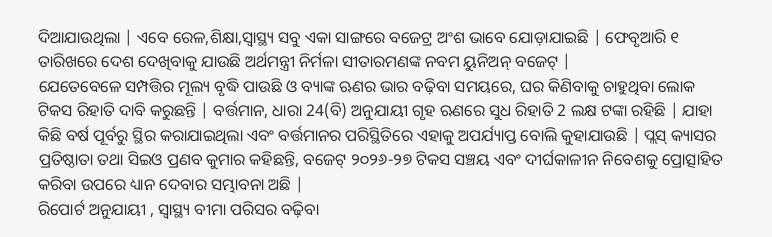ଦିଆଯାଉଥିଲା | ଏବେ ରେଳ,ଶିକ୍ଷା,ସ୍ୱାସ୍ଥ୍ୟ ସବୁ ଏକା ସାଙ୍ଗରେ ବଜେଟ୍ର ଅଂଶ ଭାବେ ଯୋଡ଼ାଯାଇଛି | ଫେବୃଆରି ୧ ତାରିଖରେ ଦେଶ ଦେଖିବାକୁ ଯାଉଛି ଅର୍ଥମନ୍ତ୍ରୀ ନିର୍ମଳା ସୀତାରମଣଙ୍କ ନବମ ୟୁନିଅନ୍ ବଜେଟ୍ |
ଯେତେବେଳେ ସମ୍ପତ୍ତିର ମୂଲ୍ୟ ବୃଦ୍ଧି ପାଉଛି ଓ ବ୍ୟାଙ୍କ ଋଣର ଭାର ବଢ଼ିବା ସମୟରେ, ଘର କିଣିବାକୁ ଚାହୁଥିବା ଲୋକ ଟିକସ ରିହାତି ଦାବି କରୁଛନ୍ତି | ବର୍ତ୍ତମାନ, ଧାରା 24(ବି) ଅନୁଯାୟୀ ଗୃହ ଋଣରେ ସୁଧ ରିହାତି 2 ଲକ୍ଷ ଟଙ୍କା ରହିଛି | ଯାହା କିଛି ବର୍ଷ ପୂର୍ବରୁ ସ୍ଥିର କରାଯାଇଥିଲା ଏବଂ ବର୍ତ୍ତମାନର ପରିସ୍ଥିତିରେ ଏହାକୁ ଅପର୍ଯ୍ୟାପ୍ତ ବୋଲି କୁହାଯାଉଛି | ପ୍ଲସ୍ କ୍ୟାସର ପ୍ରତିଷ୍ଠାତା ତଥା ସିଇଓ ପ୍ରଣବ କୁମାର କହିଛନ୍ତି, ବଜେଟ୍ ୨୦୨୬-୨୭ ଟିକସ ସଞ୍ଚୟ ଏବଂ ଦୀର୍ଘକାଳୀନ ନିବେଶକୁ ପ୍ରୋତ୍ସାହିତ କରିବା ଉପରେ ଧ୍ୟାନ ଦେବାର ସମ୍ଭାବନା ଅଛି |
ରିପୋର୍ଟ ଅନୁଯାୟୀ , ସ୍ୱାସ୍ଥ୍ୟ ବୀମା ପରିସର ବଢ଼ିବା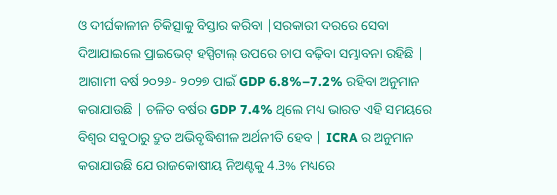ଓ ଦୀର୍ଘକାଳୀନ ଚିକିତ୍ସାକୁ ବିସ୍ତାର କରିବା |ସରକାରୀ ଦରରେ ସେବା ଦିଆଯାଇଲେ ପ୍ରାଇଭେଟ୍ ହସ୍ପିଟାଲ୍ ଉପରେ ଚାପ ବଢ଼ିବା ସମ୍ଭାବନା ରହିଛି | ଆଗାମୀ ବର୍ଷ ୨୦୨୬- ୨୦୨୭ ପାଇଁ GDP 6.8%–7.2% ରହିବା ଅନୁମାନ କରାଯାଉଛି | ଚଳିତ ବର୍ଷର GDP 7.4% ଥିଲେ ମଧ୍ୟ ଭାରତ ଏହି ସମୟରେ ବିଶ୍ୱର ସବୁଠାରୁ ଦ୍ରୁତ ଅଭିବୃଦ୍ଧିଶୀଳ ଅର୍ଥନୀତି ହେବ | ICRA ର ଅନୁମାନ କରାଯାଉଛି ଯେ ରାଜକୋଷୀୟ ନିଅଣ୍ଟକୁ 4.3% ମଧ୍ୟରେ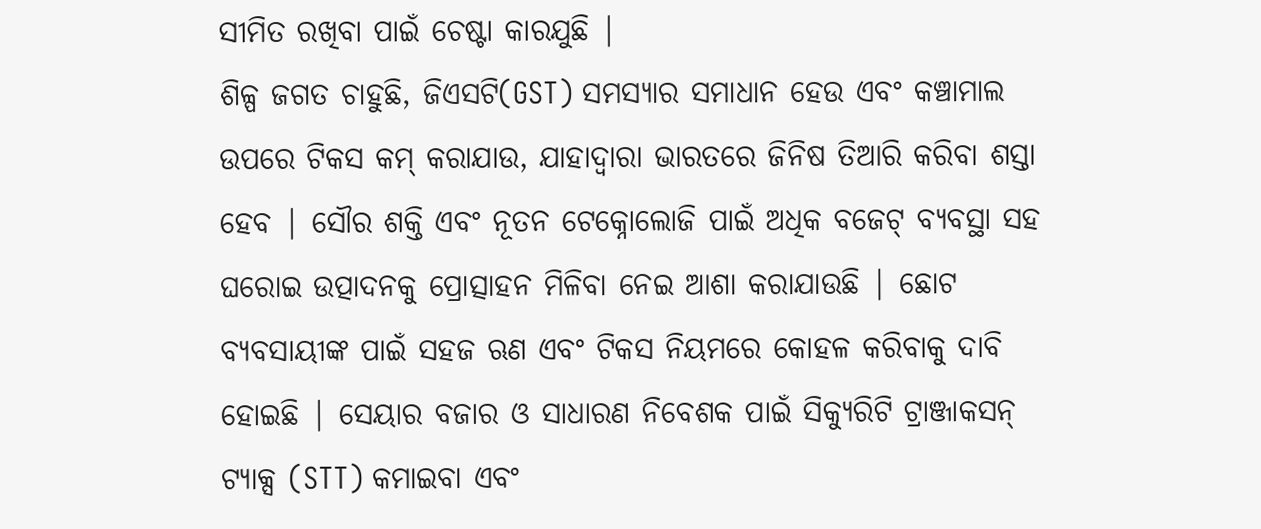ସୀମିତ ରଖିବା ପାଇଁ ଚେଷ୍ଟା କାରଯୁଛି |
ଶିଳ୍ପ ଜଗତ ଚାହୁଛି, ଜିଏସଟି(GST) ସମସ୍ୟାର ସମାଧାନ ହେଉ ଏବଂ କଞ୍ଚାମାଲ ଉପରେ ଟିକସ କମ୍ କରାଯାଉ, ଯାହାଦ୍ୱାରା ଭାରତରେ ଜିନିଷ ତିଆରି କରିବା ଶସ୍ତା ହେବ | ସୌର ଶକ୍ତି ଏବଂ ନୂତନ ଟେକ୍ନୋଲୋଜି ପାଇଁ ଅଧିକ ବଜେଟ୍ ବ୍ୟବସ୍ଥା ସହ ଘରୋଇ ଉତ୍ପାଦନକୁ ପ୍ରୋତ୍ସାହନ ମିଳିବା ନେଇ ଆଶା କରାଯାଉଛି | ଛୋଟ ବ୍ୟବସାୟୀଙ୍କ ପାଇଁ ସହଜ ଋଣ ଏବଂ ଟିକସ ନିୟମରେ କୋହଳ କରିବାକୁ ଦାବି ହୋଇଛି | ସେୟାର ବଜାର ଓ ସାଧାରଣ ନିବେଶକ ପାଇଁ ସିକ୍ୟୁରିଟି ଟ୍ରାଞ୍ଜାକସନ୍ ଟ୍ୟାକ୍ସ (STT) କମାଇବା ଏବଂ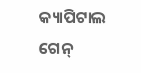କ୍ୟାପିଟାଲ ଗେନ୍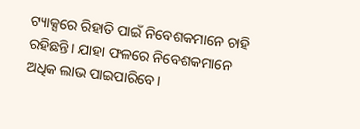ଟ୍ୟାକ୍ସରେ ରିହାତି ପାଇଁ ନିବେଶକମାନେ ଚାହି ରହିଛନ୍ତି। ଯାହା ଫଳରେ ନିବେଶକମାନେ ଅଧିକ ଲାଭ ପାଇପାରିବେ।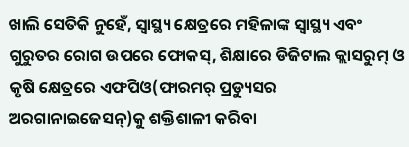ଖାଲି ସେତିକି ନୁହେଁ, ସ୍ୱାସ୍ଥ୍ୟ କ୍ଷେତ୍ରରେ ମହିଳାଙ୍କ ସ୍ୱାସ୍ଥ୍ୟ ଏବଂ ଗୁରୁତର ରୋଗ ଉପରେ ଫୋକସ୍, ଶିକ୍ଷାରେ ଡିଜିଟାଲ କ୍ଲାସରୁମ୍ ଓ କୃଷି କ୍ଷେତ୍ରରେ ଏଫପିଓ(ଫାରମର୍ ପ୍ରଡ୍ୟୁସର ଅରଗାନାଇଜେସନ୍)କୁ ଶକ୍ତିଶାଳୀ କରିବା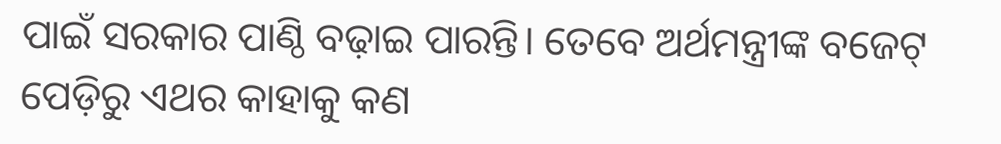ପାଇଁ ସରକାର ପାଣ୍ଠି ବଢ଼ାଇ ପାରନ୍ତି। ତେବେ ଅର୍ଥମନ୍ତ୍ରୀଙ୍କ ବଜେଟ୍ ପେଡ଼ିରୁ ଏଥର କାହାକୁ କଣ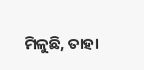ମିଳୁଛି, ତାହା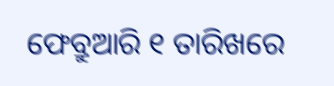ଫେବ୍ରୁଆରି ୧ ତାରିଖରେ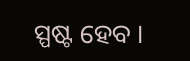ସ୍ପଷ୍ଟ ହେବ ।